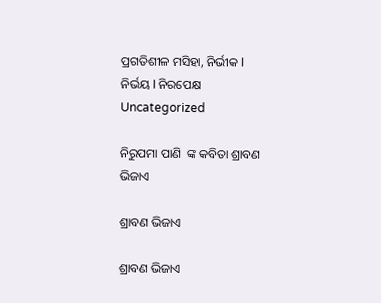ପ୍ରଗତିଶୀଳ ମସିହା, ନିର୍ଭୀକ I ନିର୍ଭୟ I ନିରପେକ୍ଷ
Uncategorized

ନିରୁପମା ପାଣି  ଙ୍କ କବିତା ଶ୍ରାବଣ ଭିଜାଏ

ଶ୍ରାବଣ ଭିଜାଏ

ଶ୍ରାବଣ ଭିଜାଏ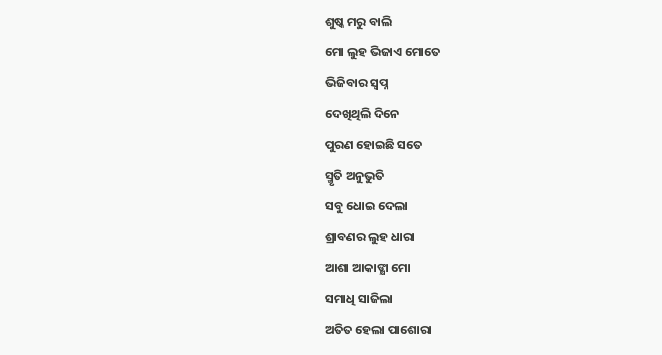ଶୁଷ୍କ ମରୁ ବାଲି
ମୋ ଲୁହ ଭିଜାଏ ମୋତେ
ଭିଜିବାର ସ୍ୱପ୍ନ
ଦେଖିଥିଲି ଦିନେ
ପୁରଣ ହୋଇଛି ସତେ
ସ୍ମୃତି ଅନୁଭୁତି
ସବୁ ଧୋଇ ଦେଲା
ଶ୍ରାବଣର ଲୁହ ଧାରା
ଆଶା ଆକାଙ୍କ୍ଷା ମୋ
ସମାଧି ସାଜିଲା
ଅତିତ ହେଲା ପାଶୋରା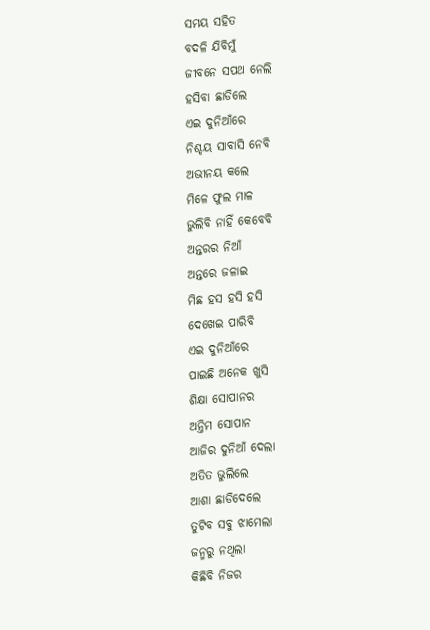ସମୟ ସହିତ
ବଦଳି ଯିବିମୁଁ
ଜୀବନେ ସପଥ ନେଲି
ହସିବା ଛାଡିଲେ
ଏଇ ଦୁନିଆଁରେ
ନିଶ୍ଚୟ ସାବାସି ନେବି
ଅଭୀନୟ କଲେ
ମିଳେ ଫୁଲ ମାଳ
ଭୁଲିବି ନାହିଁ କେବେବି
ଅନ୍ତରର ନିଆଁ
ଅନ୍ତରେ ଜଳାଇ
ମିଛ ହସ ହସି ହସି
ଦେଖେଇ ପାରିବି
ଏଇ ଦୁନିଆଁରେ
ପାଇଛି ଅନେକ ଖୁସି
ଶିକ୍ଷା ସୋପାନର
ଅନ୍ତିମ ସୋପାନ
ଆଜିର ଦୁନିଆଁ ଦେଲା
ଅତିତ ଭୁଲିଲେ
ଆଶା ଛାଡିଦେଲେ
ତୁଟିବ ସବୁ ଝାମେଲା
ଜନ୍ମରୁ ନଥିଲା
କିଛିବି ନିଜର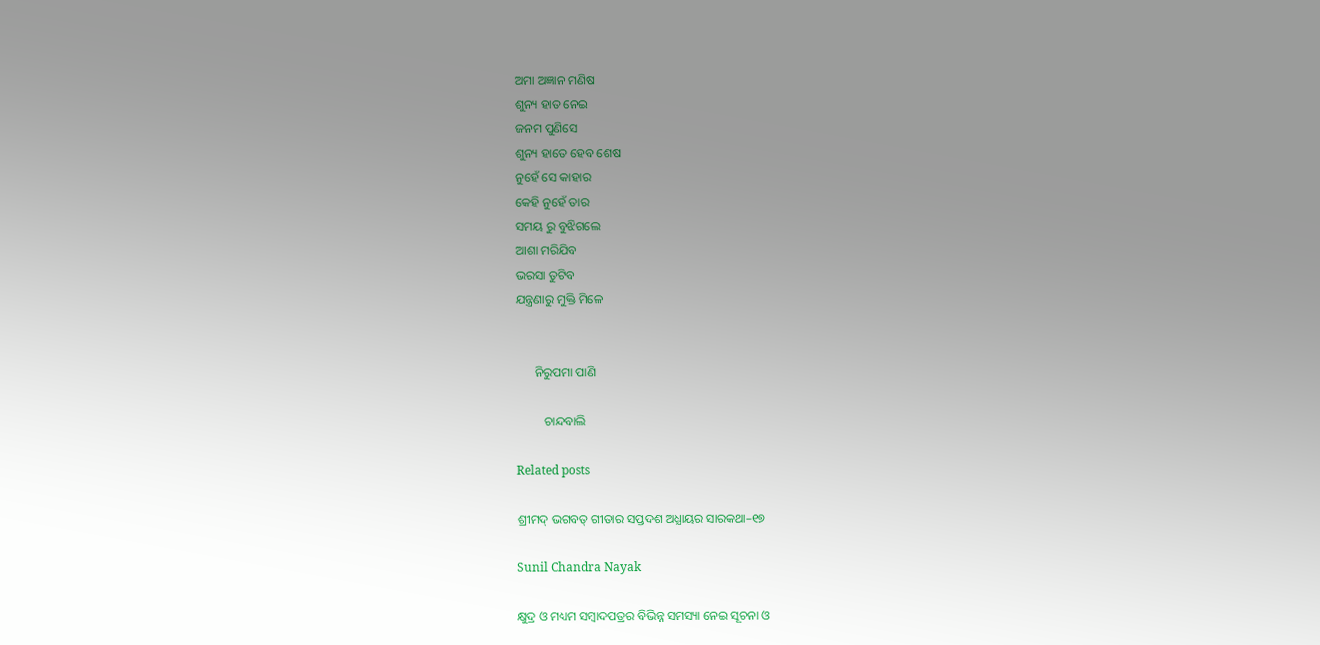ଅମା ଅଜ୍ଞାନ ମଣିଷ
ଶୁନ୍ୟ ହାତ ନେଇ
ଜନମ ପୁଣିସେ
ଶୁନ୍ୟ ହାତେ ହେବ ଶେଷ
ନୁହେଁ ସେ କାହାର
କେହି ନୁହେଁ ତାର
ସମୟ ରୁ ବୁଝିଗଲେ
ଆଶା ମରିଯିବ
ଭରସା ତୁଟିବ
ଯନ୍ତ୍ରଣାରୁ ମୁକ୍ତି ମିଳେ


      ନିରୁପମା ପାଣି

         ଚାନ୍ଦବାଲି

Related posts

ଶ୍ରୀମଦ୍ ଭଗବତ୍ ଗୀତାର ସପ୍ତଦଶ ଅଧ୍ଯାୟର ସାରକଥା–୧୭

Sunil Chandra Nayak

କ୍ଷୁଦ୍ର ଓ ମଧ୍ୟମ ସମ୍ବାଦପତ୍ରର ବିଭିନ୍ନ ସମସ୍ୟା ନେଇ ସୂଚନା ଓ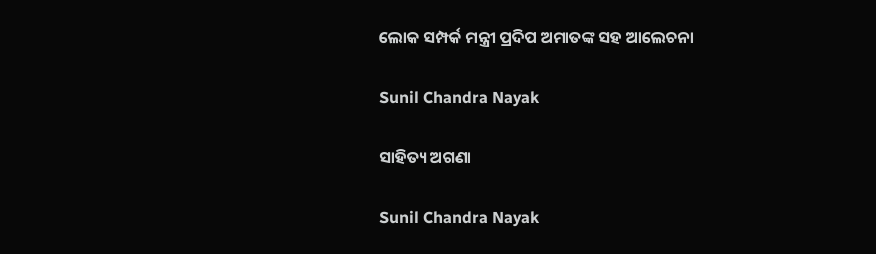ଲୋକ ସମ୍ପର୍କ ମନ୍ତ୍ରୀ ପ୍ରଦିପ ଅମାତଙ୍କ ସହ ଆଲେଚନା

Sunil Chandra Nayak

ସାହିତ୍ୟ ଅଗଣା

Sunil Chandra Nayak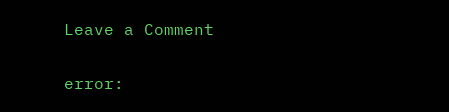Leave a Comment

error: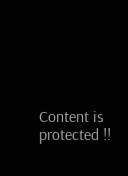Content is protected !!